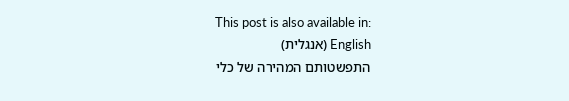This post is also available in:
English (אנגלית)
התפשטותם המהירה של כלי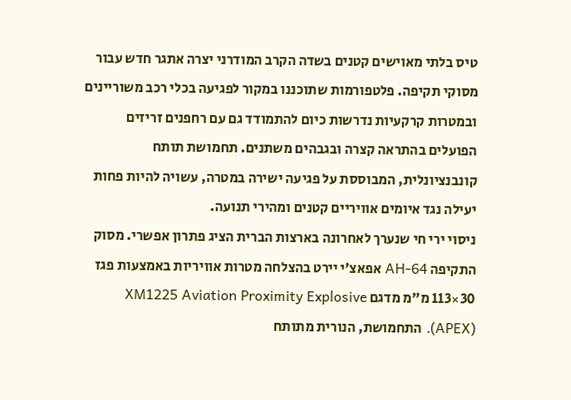טיס בלתי מאוישים קטנים בשדה הקרב המודרני יצרה אתגר חדש עבור מסוקי תקיפה. פלטפורמות שתוכננו במקור לפגיעה בכלי רכב משוריינים ובמטרות קרקעיות נדרשות כיום להתמודד גם עם רחפנים זריזים הפועלים בהתראה קצרה ובגבהים משתנים. תחמושת תותח קונבנציונלית, המבוססת על פגיעה ישירה במטרה, עשויה להיות פחות יעילה נגד איומים אוויריים קטנים ומהירי תנועה.
ניסוי ירי חי שנערך לאחרונה בארצות הברית הציג פתרון אפשרי. מסוק התקיפה AH-64 אפאצ’י יירט בהצלחה מטרות אוויריות באמצעות פגז 30×113 מ"מ מדגם XM1225 Aviation Proximity Explosive (APEX). התחמושת, הנורית מתותח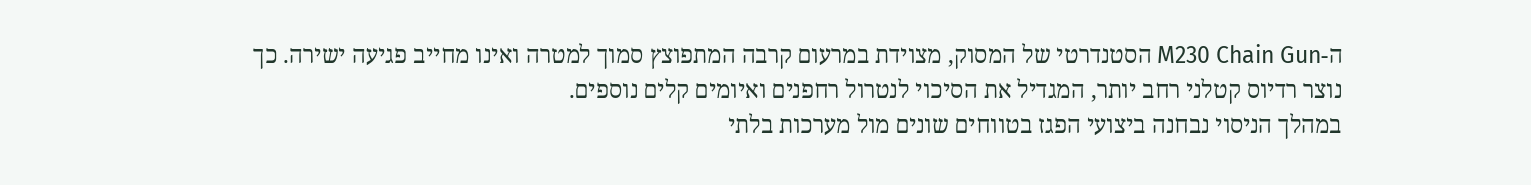ה-M230 Chain Gun הסטנדרטי של המסוק, מצוידת במרעום קרבה המתפוצץ סמוך למטרה ואינו מחייב פגיעה ישירה. כך נוצר רדיוס קטלני רחב יותר, המגדיל את הסיכוי לנטרול רחפנים ואיומים קלים נוספים.
במהלך הניסוי נבחנה ביצועי הפגז בטווחים שונים מול מערכות בלתי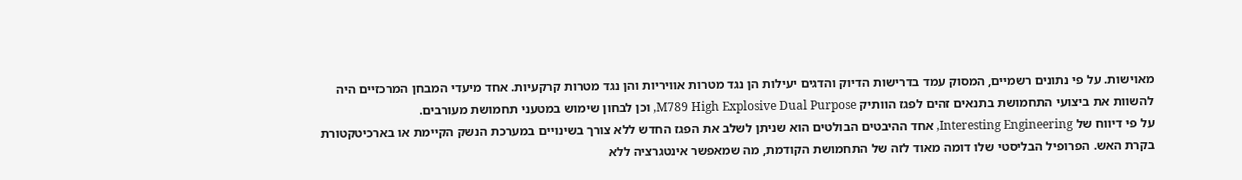מאוישות. על פי נתונים רשמיים, המסוק עמד בדרישות הדיוק והדגים יעילות הן נגד מטרות אוויריות והן נגד מטרות קרקעיות. אחד מיעדי המבחן המרכזיים היה להשוות את ביצועי התחמושת בתנאים זהים לפגז הוותיק M789 High Explosive Dual Purpose, וכן לבחון שימוש במטעני תחמושת מעורבים.
על פי דיווח של Interesting Engineering, אחד ההיבטים הבולטים הוא שניתן לשלב את הפגז החדש ללא צורך בשינויים במערכת הנשק הקיימת או בארכיטקטורת בקרת האש. הפרופיל הבליסטי שלו דומה מאוד לזה של התחמושת הקודמת, מה שמאפשר אינטגרציה ללא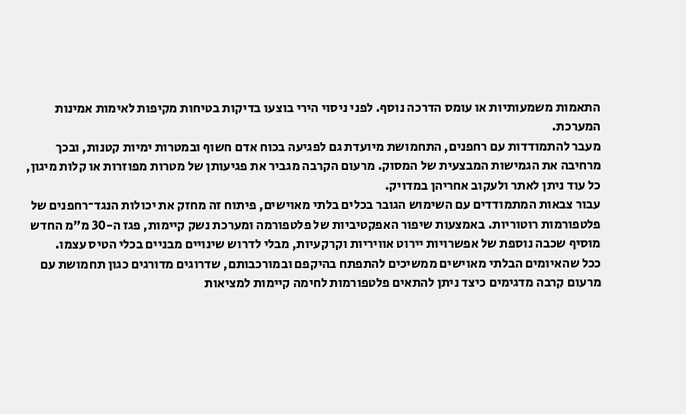התאמות משמעותיות או עומס הדרכה נוסף. לפני ניסוי הירי בוצעו בדיקות בטיחות מקיפות לאימות אמינות המערכת.
מעבר להתמודדות עם רחפנים, התחמושת מיועדת גם לפגיעה בכוח אדם חשוף ובמטרות ימיות קטנות, ובכך מרחיבה את הגמישות המבצעית של המסוק. מרעום הקרבה מגביר את פגיעותן של מטרות מפוזרות או קלות מיגון, כל עוד ניתן לאתר ולעקוב אחריהן במדויק.
עבור צבאות המתמודדים עם השימוש הגובר בכלים בלתי מאוישים, פיתוח זה מחזק את יכולות הנגד־רחפנים של פלטפורמות רוטוריות. באמצעות שיפור האפקטיביות של פלטפורמה ומערכת נשק קיימות, פגז ה-30 מ"מ החדש מוסיף שכבה נוספת של אפשרויות יירוט אוויריות וקרקעיות, מבלי לדרוש שינויים מבניים בכלי הטיס עצמו.
ככל שהאיומים הבלתי מאוישים ממשיכים להתפתח בהיקפם ובמורכבותם, שדרוגים מדורגים כגון תחמושת עם מרעום קרבה מדגימים כיצד ניתן להתאים פלטפורמות לחימה קיימות למציאות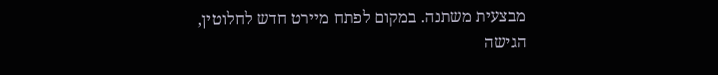מבצעית משתנה. במקום לפתח מיירט חדש לחלוטין, הגישה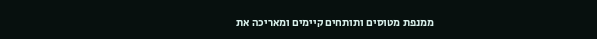ממנפת מטוסים ותותחים קיימים ומאריכה את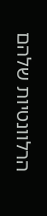הרלוונטיות שלהם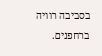בסביבה רוויה ברחפנים.